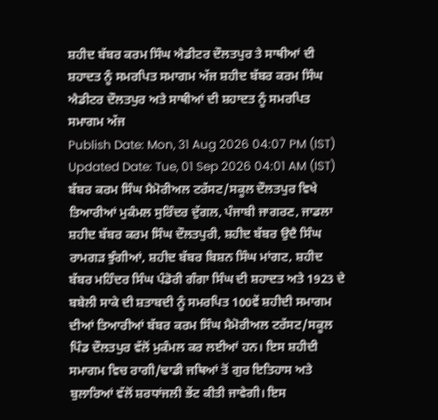ਸ਼ਹੀਦ ਬੱਬਰ ਕਰਮ ਸਿੰਘ ਐਡੀਟਰ ਦੌਲਤਪੁਰ ਤੇ ਸਾਥੀਆਂ ਦੀ ਸ਼ਹਾਦਤ ਨੂੰ ਸਮਰਪਿਤ ਸਮਾਗਮ ਅੱਜ ਸ਼ਹੀਦ ਬੱਬਰ ਕਰਮ ਸਿੰਘ ਐਡੀਟਰ ਦੌਲਤਪੁਰ ਅਤੇ ਸਾਥੀਆਂ ਦੀ ਸ਼ਹਾਦਤ ਨੂੰ ਸਮਰਪਿਤ ਸਮਾਗਮ ਅੱਜ
Publish Date: Mon, 31 Aug 2026 04:07 PM (IST)
Updated Date: Tue, 01 Sep 2026 04:01 AM (IST)
ਬੱਬਰ ਕਰਮ ਸਿੰਘ ਮੈਮੋਰੀਅਲ ਟਰੱਸਟ/ਸਕੂਲ ਦੌਲਤਪੁਰ ਵਿਖੇ ਤਿਆਰੀਆਂ ਮੁਕੰਮਲ ਸੁਰਿੰਦਰ ਦੁੱਗਲ, ਪੰਜਾਬੀ ਜਾਗਰਣ, ਜਾਡਲਾ ਸ਼ਹੀਦ ਬੱਬਰ ਕਰਮ ਸਿੰਘ ਦੌਲਤਪੁਰੀ, ਸ਼ਹੀਦ ਬੱਬਰ ਉਦੈ ਸਿੰਘ ਰਾਮਗੜ ਝੁੰਗੀਆਂ, ਸ਼ਹੀਦ ਬੱਬਰ ਬਿਸ਼ਨ ਸਿੰਘ ਮਾਂਗਟ, ਸ਼ਹੀਦ ਬੱਬਰ ਮਹਿੰਦਰ ਸਿੰਘ ਪੰਡੋਰੀ ਗੰਗਾ ਸਿੰਘ ਦੀ ਸ਼ਹਾਦਤ ਅਤੇ 1923 ਦੇ ਬਬੇਲੀ ਸਾਕੇ ਦੀ ਸ਼ਤਾਬਦੀ ਨੂੰ ਸਮਰਪਿਤ 100ਵੇਂ ਸ਼ਹੀਦੀ ਸਮਾਗਮ ਦੀਆਂ ਤਿਆਰੀਆਂ ਬੱਬਰ ਕਰਮ ਸਿੰਘ ਮੈਮੋਰੀਅਲ ਟਰੱਸਟ/ਸਕੂਲ ਪਿੰਡ ਦੌਲਤਪੁਰ ਵੱਲੋਂ ਮੁਕੰਮਲ ਕਰ ਲਈਆਂ ਹਨ। ਇਸ ਸ਼ਹੀਦੀ ਸਮਾਗਮ ਵਿਚ ਰਾਗੀ/ਢਾਡੀ ਜਥਿਆਂ ਤੋਂ ਗੁਰ ਇਤਿਹਾਸ ਅਤੇ ਬੁਲਾਰਿਆਂ ਵੱਲੋਂ ਸ਼ਰਧਾਂਜਲੀ ਭੇਂਟ ਕੀਤੀ ਜਾਵੇਗੀ। ਇਸ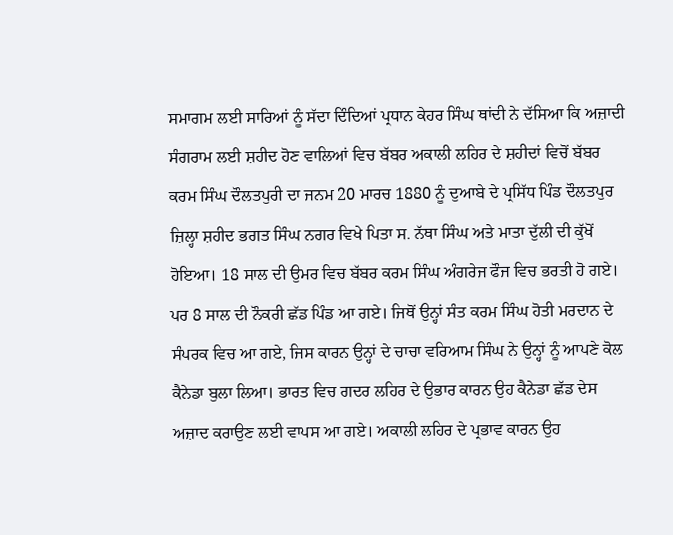ਸਮਾਗਮ ਲਈ ਸਾਰਿਆਂ ਨੂੰ ਸੱਦਾ ਦਿੰਦਿਆਂ ਪ੍ਰਧਾਨ ਕੇਹਰ ਸਿੰਘ ਥਾਂਦੀ ਨੇ ਦੱਸਿਆ ਕਿ ਅਜ਼ਾਦੀ ਸੰਗਰਾਮ ਲਈ ਸ਼ਹੀਦ ਹੋਣ ਵਾਲਿਆਂ ਵਿਚ ਬੱਬਰ ਅਕਾਲੀ ਲਹਿਰ ਦੇ ਸ਼ਹੀਦਾਂ ਵਿਚੋਂ ਬੱਬਰ ਕਰਮ ਸਿੰਘ ਦੌਲਤਪੁਰੀ ਦਾ ਜਨਮ 20 ਮਾਰਚ 1880 ਨੂੰ ਦੁਆਬੇ ਦੇ ਪ੍ਰਸਿੱਧ ਪਿੰਡ ਦੌਲਤਪੁਰ ਜ਼ਿਲ੍ਹਾ ਸ਼ਹੀਦ ਭਗਤ ਸਿੰਘ ਨਗਰ ਵਿਖੇ ਪਿਤਾ ਸ. ਨੱਥਾ ਸਿੰਘ ਅਤੇ ਮਾਤਾ ਦੁੱਲੀ ਦੀ ਕੁੱਖੋਂ ਹੋਇਆ। 18 ਸਾਲ ਦੀ ਉਮਰ ਵਿਚ ਬੱਬਰ ਕਰਮ ਸਿੰਘ ਅੰਗਰੇਜ ਫੌਜ ਵਿਚ ਭਰਤੀ ਹੋ ਗਏ। ਪਰ 8 ਸਾਲ ਦੀ ਨੌਕਰੀ ਛੱਡ ਪਿੰਡ ਆ ਗਏ। ਜਿਥੋਂ ਉਨ੍ਹਾਂ ਸੰਤ ਕਰਮ ਸਿੰਘ ਹੋਤੀ ਮਰਦਾਨ ਦੇ ਸੰਪਰਕ ਵਿਚ ਆ ਗਏ, ਜਿਸ ਕਾਰਨ ਉਨ੍ਹਾਂ ਦੇ ਚਾਚਾ ਵਰਿਆਮ ਸਿੰਘ ਨੇ ਉਨ੍ਹਾਂ ਨੂੰ ਆਪਣੇ ਕੋਲ ਕੈਨੇਡਾ ਬੁਲਾ ਲਿਆ। ਭਾਰਤ ਵਿਚ ਗਦਰ ਲਹਿਰ ਦੇ ਉਭਾਰ ਕਾਰਨ ਉਹ ਕੈਨੇਡਾ ਛੱਡ ਦੇਸ ਅਜ਼ਾਦ ਕਰਾਉਣ ਲਈ ਵਾਪਸ ਆ ਗਏ। ਅਕਾਲੀ ਲਹਿਰ ਦੇ ਪ੍ਰਭਾਵ ਕਾਰਨ ਉਹ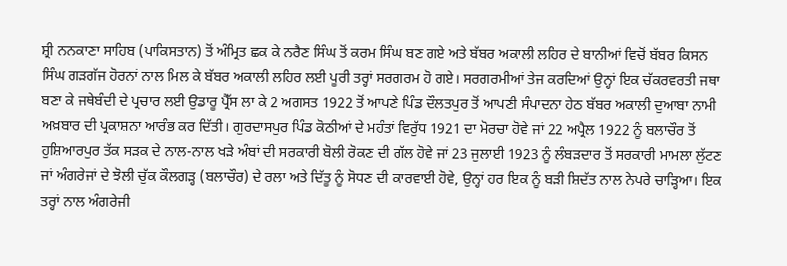ਸ਼੍ਰੀ ਨਨਕਾਣਾ ਸਾਹਿਬ (ਪਾਕਿਸਤਾਨ) ਤੋਂ ਅੰਮ੍ਰਿਤ ਛਕ ਕੇ ਨਰੈਣ ਸਿੰਘ ਤੋਂ ਕਰਮ ਸਿੰਘ ਬਣ ਗਏ ਅਤੇ ਬੱਬਰ ਅਕਾਲੀ ਲਹਿਰ ਦੇ ਬਾਨੀਆਂ ਵਿਚੋਂ ਬੱਬਰ ਕਿਸਨ ਸਿੰਘ ਗੜਗੱਜ ਹੋਰਨਾਂ ਨਾਲ ਮਿਲ ਕੇ ਬੱਬਰ ਅਕਾਲੀ ਲਹਿਰ ਲਈ ਪੂਰੀ ਤਰ੍ਹਾਂ ਸਰਗਰਮ ਹੋ ਗਏ। ਸਰਗਰਮੀਆਂ ਤੇਜ ਕਰਦਿਆਂ ਉਨ੍ਹਾਂ ਇਕ ਚੱਕਰਵਰਤੀ ਜਥਾ ਬਣਾ ਕੇ ਜਥੇਬੰਦੀ ਦੇ ਪ੍ਰਚਾਰ ਲਈ ਉਡਾਰੂ ਪ੍ਰੈੱਸ ਲਾ ਕੇ 2 ਅਗਸਤ 1922 ਤੋਂ ਆਪਣੇ ਪਿੰਡ ਦੌਲਤਪੁਰ ਤੋਂ ਆਪਣੀ ਸੰਪਾਦਨਾ ਹੇਠ ਬੱਬਰ ਅਕਾਲੀ ਦੁਆਬਾ ਨਾਮੀ ਅਖ਼ਬਾਰ ਦੀ ਪ੍ਰਕਾਸ਼ਨਾ ਆਰੰਭ ਕਰ ਦਿੱਤੀ। ਗੁਰਦਾਸਪੁਰ ਪਿੰਡ ਕੋਠੀਆਂ ਦੇ ਮਹੰਤਾਂ ਵਿਰੁੱਧ 1921 ਦਾ ਮੋਰਚਾ ਹੋਵੇ ਜਾਂ 22 ਅਪ੍ਰੈਲ 1922 ਨੂੰ ਬਲਾਚੌਰ ਤੋਂ ਹੁਸ਼ਿਆਰਪੁਰ ਤੱਕ ਸੜਕ ਦੇ ਨਾਲ-ਨਾਲ ਖੜੇ ਅੰਬਾਂ ਦੀ ਸਰਕਾਰੀ ਬੋਲੀ ਰੋਕਣ ਦੀ ਗੱਲ ਹੋਵੇ ਜਾਂ 23 ਜੁਲਾਈ 1923 ਨੂੰ ਲੰਬੜਦਾਰ ਤੋਂ ਸਰਕਾਰੀ ਮਾਮਲਾ ਲੁੱਟਣ ਜਾਂ ਅੰਗਰੇਜਾਂ ਦੇ ਝੋਲੀ ਚੁੱਕ ਕੌਲਗੜ੍ਹ (ਬਲਾਚੌਰ) ਦੇ ਰਲਾ ਅਤੇ ਦਿੱਤੂ ਨੂੰ ਸੋਧਣ ਦੀ ਕਾਰਵਾਈ ਹੋਵੇ, ਉਨ੍ਹਾਂ ਹਰ ਇਕ ਨੂੰ ਬੜੀ ਸ਼ਿਦੱਤ ਨਾਲ ਨੇਪਰੇ ਚਾੜ੍ਹਿਆ। ਇਕ ਤਰ੍ਹਾਂ ਨਾਲ ਅੰਗਰੇਜੀ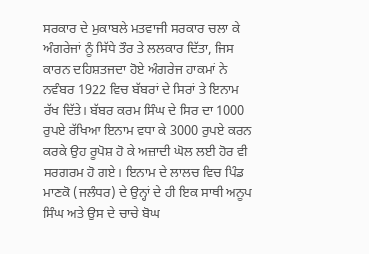ਸਰਕਾਰ ਦੇ ਮੁਕਾਬਲੇ ਮਤਵਾਜੀ ਸਰਕਾਰ ਚਲਾ ਕੇ ਅੰਗਰੇਜਾਂ ਨੂੰ ਸਿੱਧੇ ਤੌਰ ਤੇ ਲਲਕਾਰ ਦਿੱਤਾ, ਜਿਸ ਕਾਰਨ ਦਹਿਸ਼ਤਜਦਾ ਹੋਏ ਅੰਗਰੇਜ ਹਾਕਮਾਂ ਨੇ ਨਵੰਬਰ 1922 ਵਿਚ ਬੱਬਰਾਂ ਦੇ ਸਿਰਾਂ ਤੇ ਇਨਾਮ ਰੱਖ ਦਿੱਤੇ। ਬੱਬਰ ਕਰਮ ਸਿੰਘ ਦੇ ਸਿਰ ਦਾ 1000 ਰੁਪਏ ਰੱਖਿਆ ਇਨਾਮ ਵਧਾ ਕੇ 3000 ਰੁਪਏ ਕਰਨ ਕਰਕੇ ਉਹ ਰੂਪੋਸ਼ ਹੋ ਕੇ ਅਜ਼ਾਦੀ ਘੋਲ ਲਈ ਹੋਰ ਵੀ ਸਰਗਰਮ ਹੋ ਗਏ। ਇਨਾਮ ਦੇ ਲਾਲਚ ਵਿਚ ਪਿੰਡ ਮਾਣਕੋ (ਜਲੰਧਰ) ਦੇ ਉਨ੍ਹਾਂ ਦੇ ਹੀ ਇਕ ਸਾਥੀ ਅਨੂਪ ਸਿੰਘ ਅਤੇ ਉਸ ਦੇ ਚਾਚੇ ਬੋਘ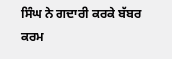ਸਿੰਘ ਨੇ ਗਦਾਰੀ ਕਰਕੇ ਬੱਬਰ ਕਰਮ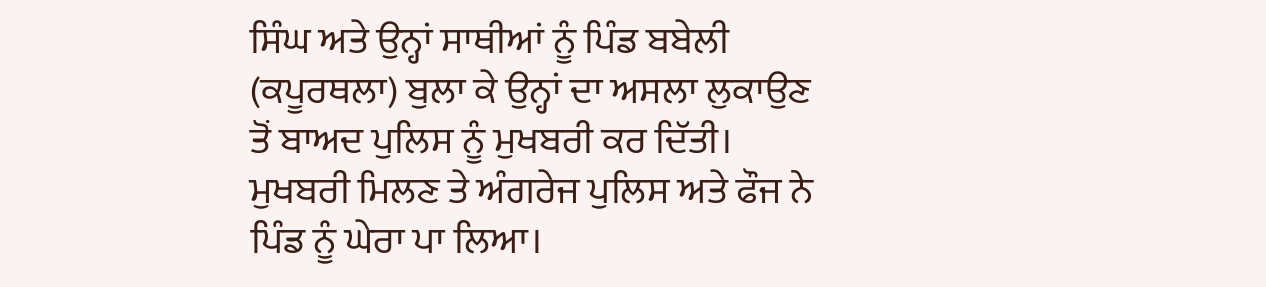ਸਿੰਘ ਅਤੇ ਉਨ੍ਹਾਂ ਸਾਥੀਆਂ ਨੂੰ ਪਿੰਡ ਬਬੇਲੀ (ਕਪੂਰਥਲਾ) ਬੁਲਾ ਕੇ ਉਨ੍ਹਾਂ ਦਾ ਅਸਲਾ ਲੁਕਾਉਣ ਤੋਂ ਬਾਅਦ ਪੁਲਿਸ ਨੂੰ ਮੁਖਬਰੀ ਕਰ ਦਿੱਤੀ। ਮੁਖਬਰੀ ਮਿਲਣ ਤੇ ਅੰਗਰੇਜ ਪੁਲਿਸ ਅਤੇ ਫੌਜ ਨੇ ਪਿੰਡ ਨੂੰ ਘੇਰਾ ਪਾ ਲਿਆ।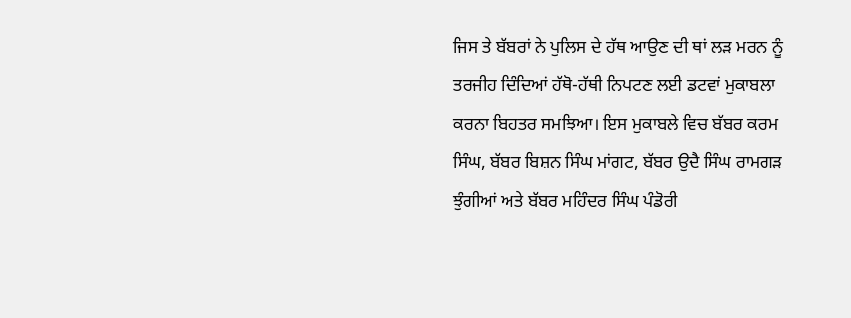ਜਿਸ ਤੇ ਬੱਬਰਾਂ ਨੇ ਪੁਲਿਸ ਦੇ ਹੱਥ ਆਉਣ ਦੀ ਥਾਂ ਲੜ ਮਰਨ ਨੂੰ ਤਰਜੀਹ ਦਿੰਦਿਆਂ ਹੱਥੋ-ਹੱਥੀ ਨਿਪਟਣ ਲਈ ਡਟਵਾਂ ਮੁਕਾਬਲਾ ਕਰਨਾ ਬਿਹਤਰ ਸਮਝਿਆ। ਇਸ ਮੁਕਾਬਲੇ ਵਿਚ ਬੱਬਰ ਕਰਮ ਸਿੰਘ, ਬੱਬਰ ਬਿਸ਼ਨ ਸਿੰਘ ਮਾਂਗਟ, ਬੱਬਰ ਉਦੈ ਸਿੰਘ ਰਾਮਗੜ ਝੁੰਗੀਆਂ ਅਤੇ ਬੱਬਰ ਮਹਿੰਦਰ ਸਿੰਘ ਪੰਡੋਰੀ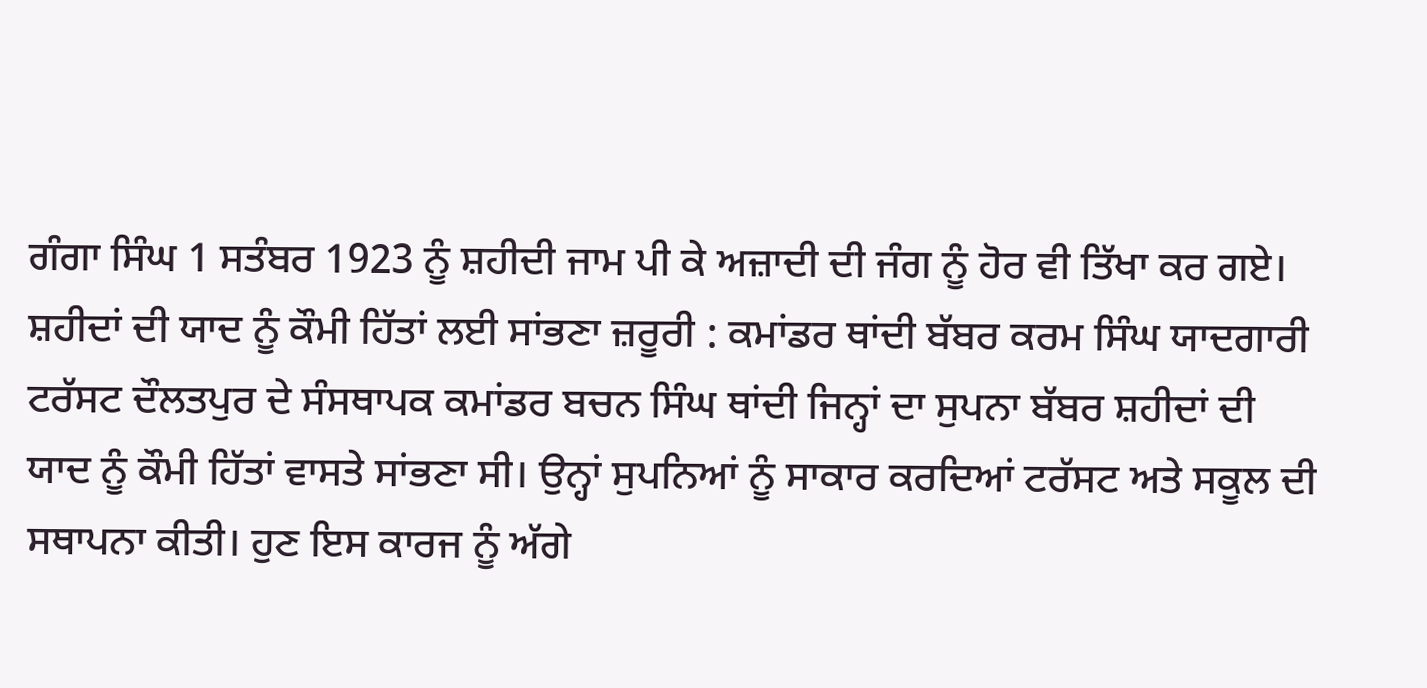ਗੰਗਾ ਸਿੰਘ 1 ਸਤੰਬਰ 1923 ਨੂੰ ਸ਼ਹੀਦੀ ਜਾਮ ਪੀ ਕੇ ਅਜ਼ਾਦੀ ਦੀ ਜੰਗ ਨੂੰ ਹੋਰ ਵੀ ਤਿੱਖਾ ਕਰ ਗਏ। ਸ਼ਹੀਦਾਂ ਦੀ ਯਾਦ ਨੂੰ ਕੌਮੀ ਹਿੱਤਾਂ ਲਈ ਸਾਂਭਣਾ ਜ਼ਰੂਰੀ : ਕਮਾਂਡਰ ਥਾਂਦੀ ਬੱਬਰ ਕਰਮ ਸਿੰਘ ਯਾਦਗਾਰੀ ਟਰੱਸਟ ਦੌਲਤਪੁਰ ਦੇ ਸੰਸਥਾਪਕ ਕਮਾਂਡਰ ਬਚਨ ਸਿੰਘ ਥਾਂਦੀ ਜਿਨ੍ਹਾਂ ਦਾ ਸੁਪਨਾ ਬੱਬਰ ਸ਼ਹੀਦਾਂ ਦੀ ਯਾਦ ਨੂੰ ਕੌਮੀ ਹਿੱਤਾਂ ਵਾਸਤੇ ਸਾਂਭਣਾ ਸੀ। ਉਨ੍ਹਾਂ ਸੁਪਨਿਆਂ ਨੂੰ ਸਾਕਾਰ ਕਰਦਿਆਂ ਟਰੱਸਟ ਅਤੇ ਸਕੂਲ ਦੀ ਸਥਾਪਨਾ ਕੀਤੀ। ਹੁਣ ਇਸ ਕਾਰਜ ਨੂੰ ਅੱਗੇ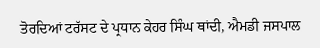ਤੋਰਦਿਆਂ ਟਰੱਸਟ ਦੇ ਪ੍ਰਧਾਨ ਕੇਹਰ ਸਿੰਘ ਥਾਂਦੀ, ਐਮਡੀ ਜਸਪਾਲ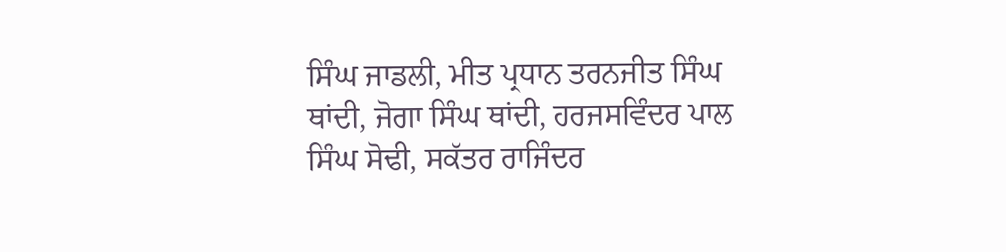ਸਿੰਘ ਜਾਡਲੀ, ਮੀਤ ਪ੍ਰਧਾਨ ਤਰਨਜੀਤ ਸਿੰਘ ਥਾਂਦੀ, ਜੋਗਾ ਸਿੰਘ ਥਾਂਦੀ, ਹਰਜਸਵਿੰਦਰ ਪਾਲ ਸਿੰਘ ਸੋਢੀ, ਸਕੱਤਰ ਰਾਜਿੰਦਰ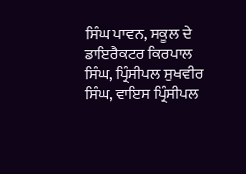ਸਿੰਘ ਪਾਵਨ, ਸਕੂਲ ਦੇ ਡਾਇਰੈਕਟਰ ਕਿਰਪਾਲ ਸਿੰਘ, ਪ੍ਰਿੰਸੀਪਲ ਸੁਖਵੀਰ ਸਿੰਘ, ਵਾਇਸ ਪ੍ਰਿੰਸੀਪਲ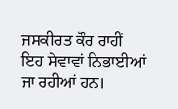ਜਸਕੀਰਤ ਕੌਰ ਰਾਹੀਂ ਇਹ ਸੇਵਾਵਾਂ ਨਿਭਾਈਆਂ ਜਾ ਰਹੀਆਂ ਹਨ।